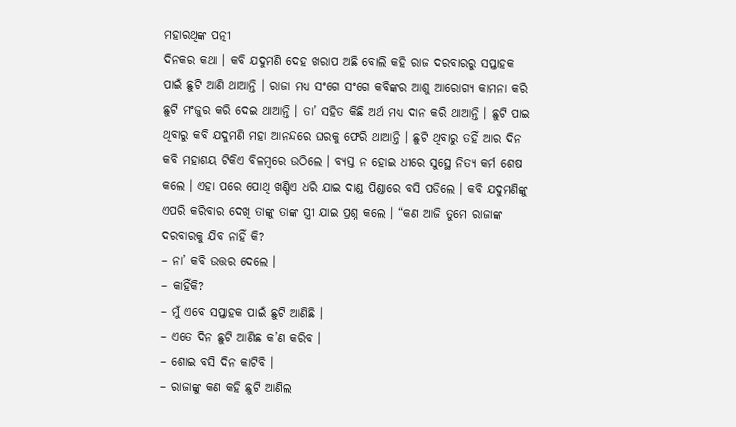ମହାରଥିଙ୍କ ପତ୍ନୀ
ଦିନକର କଥା । କବି ଯଦୁମଣି ଦେହ ଖରାପ ଅଛି ବୋଲି କହି ରାଜ ଦରବାରରୁ ସପ୍ତାହକ ପାଇଁ ଛୁଟି ଆଣି ଥାଆନ୍ତି । ରାଜା ମଧ୍ୟ ସଂଗେ ସଂଗେ କବିଙ୍କର ଆଶୁ ଆରୋଗ୍ୟ କାମନା କରି ଛୁଟି ମଂଜୁର କରି ଦେଇ ଥାଆନ୍ତି । ତା’ ସହିତ କିଛି ଅର୍ଥ ମଧ୍ୟ ଦାନ କରି ଥାଆନ୍ତି । ଛୁଟି ପାଇ ଥିବାରୁ କବି ଯଦୁମଣି ମହା ଆନନ୍ଦରେ ଘରକୁ ଫେରି ଥାଆନ୍ତି । ଛୁଟି ଥିବାରୁ ତହିଁ ଆର ଦିନ କବି ମହାଶୟ ଟିକିଏ ବିଳମ୍ବରେ ଉଠିଲେ । ବ୍ୟସ୍ତ ନ ହୋଇ ଧୀରେ ସୁସ୍ଥେ ନିତ୍ୟ କର୍ମ ଶେଷ କଲେ । ଏହା ପରେ ପୋଥି ଖଣ୍ଡିଏ ଧରି ଯାଇ ଦାଣ୍ଡ ପିଣ୍ଡାରେ ବସି ପଡିଲେ । କବି ଯଦୁମଣିଙ୍କୁ ଏପରି କରିବାର ଦେଖି ତାଙ୍କୁ ତାଙ୍କ ସ୍ତ୍ରୀ ଯାଇ ପ୍ରଶ୍ନ କଲେ । “କଣ ଆଜି ତୁମେ ରାଜାଙ୍କ ଦରବାରକୁ ଯିବ ନାହିଁ କି?
– ନା’ କବି ଉତ୍ତର ଦେଲେ ।
– କାହିଁକି?
– ମୁଁ ଏବେ ସପ୍ତାହକ ପାଇଁ ଛୁଟି ଆଣିଛି ।
– ଏତେ ଦିନ ଛୁଟି ଆଣିଛ କ’ଣ କରିବ ।
– ଶୋଇ ବସି ଦିନ କାଟିବି ।
– ରାଜାଙ୍କୁ କଣ କହି ଛୁଟି ଆଣିଲ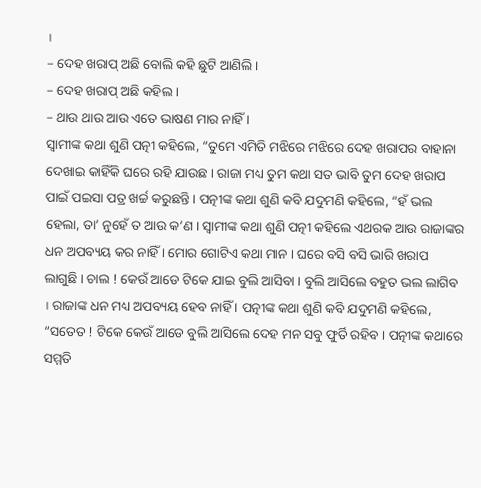।
– ଦେହ ଖରାପ୍ ଅଛି ବୋଲି କହି ଛୁଟି ଆଣିଲି ।
– ଦେହ ଖରାପ୍ ଅଛି କହିଲ ।
– ଥାଉ ଥାଉ ଆଉ ଏତେ ଭାଷଣ ମାର ନାହିଁ ।
ସ୍ୱାମୀଙ୍କ କଥା ଶୁଣି ପତ୍ନୀ କହିଲେ, “ତୁମେ ଏମିତି ମଝିରେ ମଝିରେ ଦେହ ଖରାପର ବାହାନା ଦେଖାଇ କାହିଁକି ଘରେ ରହି ଯାଉଛ । ରାଜା ମଧ୍ୟ ତୁମ କଥା ସତ ଭାବି ତୁମ ଦେହ ଖରାପ ପାଇଁ ପଇସା ପତ୍ର ଖର୍ଚ୍ଚ କରୁଛନ୍ତି । ପତ୍ନୀଙ୍କ କଥା ଶୁଣି କବି ଯଦୁମଣି କହିଲେ, “ହଁ ଭଲ ହେଲା, ତା’ ନୁହେଁ ତ ଆଉ କ’ଣ । ସ୍ୱାମୀଙ୍କ କଥା ଶୁଣି ପତ୍ନୀ କହିଲେ ଏଥରକ ଆଉ ରାଜାଙ୍କର ଧନ ଅପବ୍ୟୟ କର ନାହିଁ । ମୋର ଗୋଟିଏ କଥା ମାନ । ଘରେ ବସି ବସି ଭାରି ଖରାପ ଲାଗୁଛି । ଚାଲ ! କେଉଁ ଆଡେ ଟିକେ ଯାଇ ବୁଲି ଆସିବା । ବୁଲି ଆସିଲେ ବହୁତ ଭଲ ଲାଗିବ । ରାଜାଙ୍କ ଧନ ମଧ୍ୟ ଅପବ୍ୟୟ ହେବ ନାହିଁ । ପତ୍ନୀଙ୍କ କଥା ଶୁଣି କବି ଯଦୁମଣି କହିଲେ, “ସତେତ ! ଟିକେ କେଉଁ ଆଡେ ବୁଲି ଆସିଲେ ଦେହ ମନ ସବୁ ଫୁର୍ତି ରହିବ । ପତ୍ନୀଙ୍କ କଥାରେ ସମ୍ମତି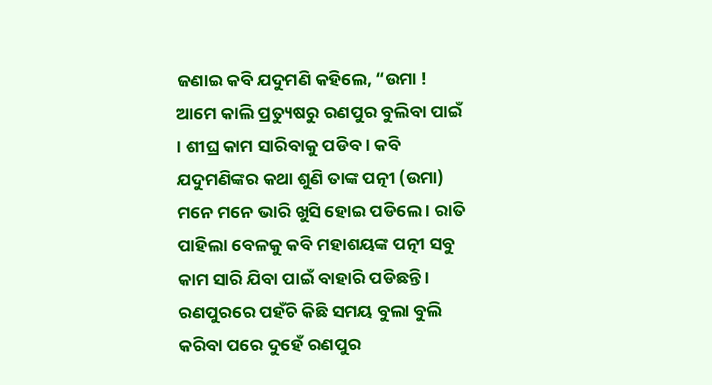ଜଣାଇ କବି ଯଦୁମଣି କହିଲେ, “ଉମା ! ଆମେ କାଲି ପ୍ରତ୍ୟୁଷରୁ ରଣପୁର ବୁଲିବା ପାଇଁ । ଶୀଘ୍ର କାମ ସାରିବାକୁ ପଡିବ । କବି ଯଦୁମଣିଙ୍କର କଥା ଶୁଣି ତାଙ୍କ ପତ୍ନୀ (ଉମା) ମନେ ମନେ ଭାରି ଖୁସି ହୋଇ ପଡିଲେ । ରାତି ପାହିଲା ବେଳକୁ କବି ମହାଶୟଙ୍କ ପତ୍ନୀ ସବୁ କାମ ସାରି ଯିବା ପାଇଁ ବାହାରି ପଡିଛନ୍ତି ।
ରଣପୁରରେ ପହଁଚି କିଛି ସମୟ ବୁଲା ବୁଲି କରିବା ପରେ ଦୁହେଁ ରଣପୁର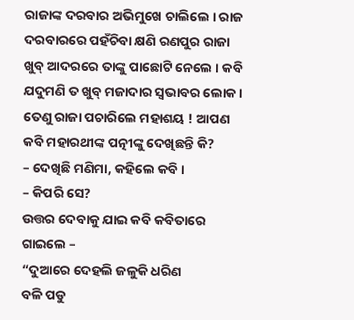ରାଜାଙ୍କ ଦରବାର ଅଭିମୁଖେ ଚାଲିଲେ । ରାଜ ଦରବାରରେ ପହଁଚିବା କ୍ଷଣି ରଣପୁର ରାଜା ଖୁବ୍ ଆଦରରେ ତାଙ୍କୁ ପାଛୋଟି ନେଲେ । କବି ଯଦୁମଣି ତ ଖୁବ୍ ମଜାଦାର ସ୍ୱଭାବର ଲୋକ । ତେଣୁ ରାଜା ପଚାରିଲେ ମହାଶୟ ! ଆପଣ କବି ମହାରଥୀଙ୍କ ପତ୍ନୀଙ୍କୁ ଦେଖିଛନ୍ତି କି?
– ଦେଖିଛି ମଣିମା, କହିଲେ କବି ।
– କିପରି ସେ?
ଉତ୍ତର ଦେବାକୁ ଯାଇ କବି କବିତାରେ ଗାଇଲେ –
“ଦୁଆରେ ଦେହଲି ଜଳୁକି ଧରିଣ
ବଳି ପଡୁ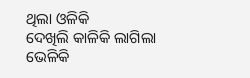ଥିଲା ଓଳିକି
ଦେଖିଲି କାଳିକି ଲାଗିଲା ଭେଳିକି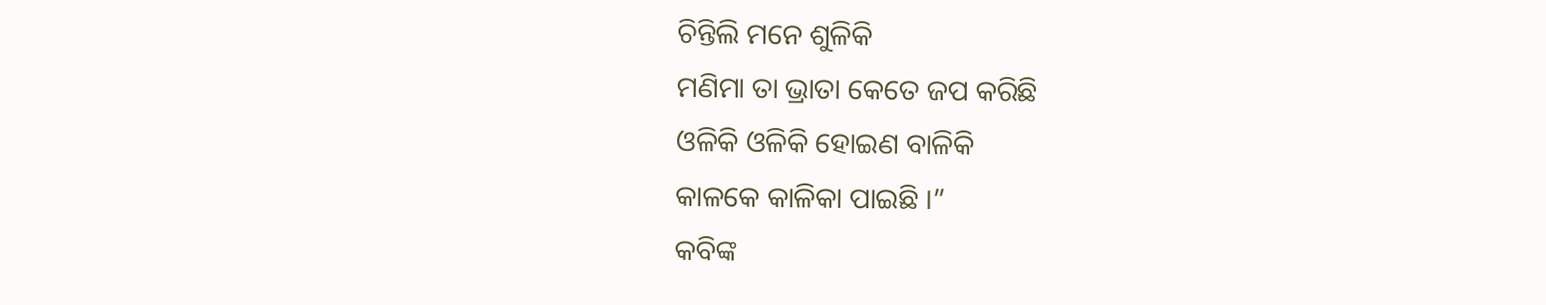ଚିନ୍ତିଲି ମନେ ଶୁଳିକି
ମଣିମା ତା ଭ୍ରାତା କେତେ ଜପ କରିଛି
ଓଳିକି ଓଳିକି ହୋଇଣ ବାଳିକି
କାଳକେ କାଳିକା ପାଇଛି ।”
କବିଙ୍କ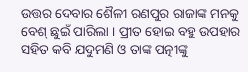ଉତ୍ତର ଦେବାର ଶୈଳୀ ରଣପୁର ରାଜାଙ୍କ ମନକୁ ବେଶ୍ ଛୁଇଁ ପାରିଲା । ପ୍ରୀତ ହୋଇ ବହୁ ଉପହାର ସହିତ କବି ଯଦୁମଣି ଓ ତାଙ୍କ ପତ୍ନୀଙ୍କୁ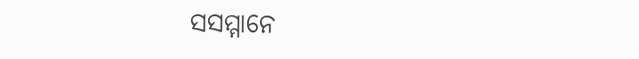ସସମ୍ମାନେ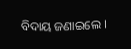ବିଦାୟ ଜଣାଇଲେ ।